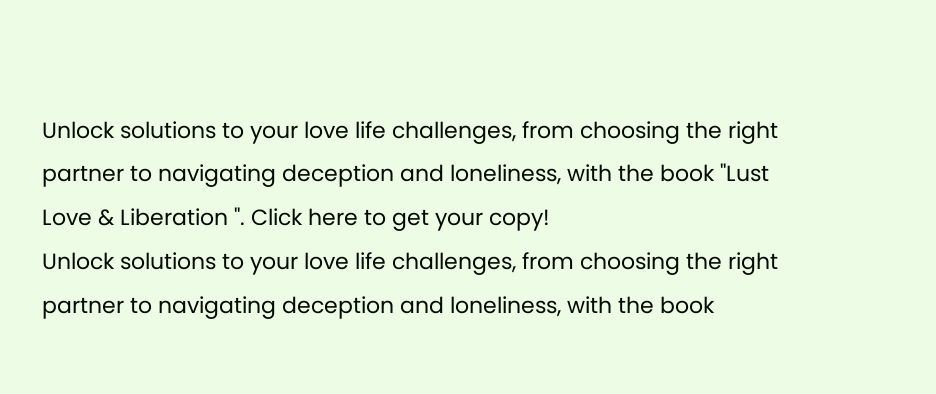Unlock solutions to your love life challenges, from choosing the right partner to navigating deception and loneliness, with the book "Lust Love & Liberation ". Click here to get your copy!
Unlock solutions to your love life challenges, from choosing the right partner to navigating deception and loneliness, with the book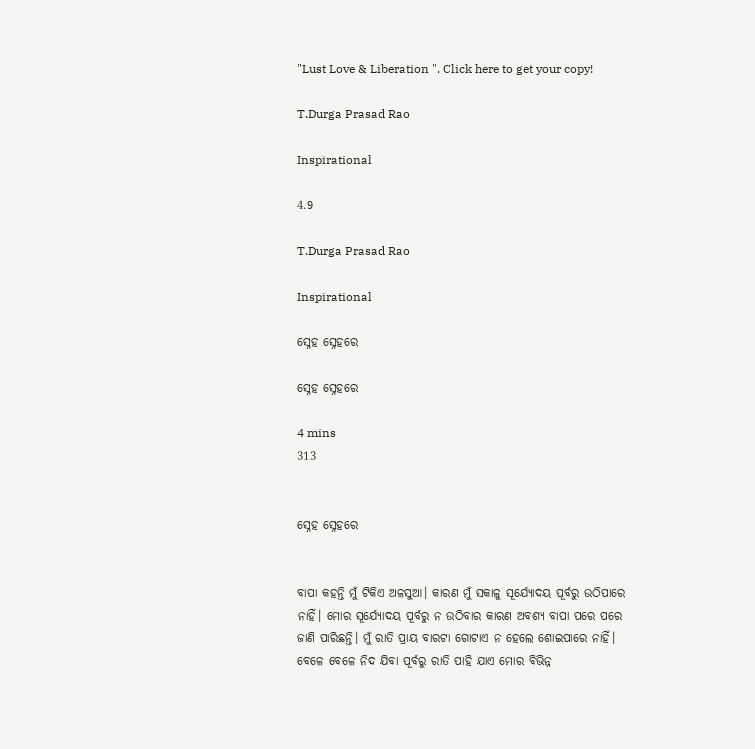"Lust Love & Liberation ". Click here to get your copy!

T.Durga Prasad Rao

Inspirational

4.9

T.Durga Prasad Rao

Inspirational

ସ୍ନେହ ସ୍ନେହରେ

ସ୍ନେହ ସ୍ନେହରେ

4 mins
313


ସ୍ନେହ ସ୍ନେହରେ


ବାପା କହନ୍ତି ମୁଁ ଟିକିଏ ଅଳସୁଆ। କାରଣ ମୁଁ ସକାଳୁ ସୂର୍ଯ୍ୟୋଦୟ ପୂର୍ବରୁ ଉଠିପାରେ ନାହିଁ। ମୋର ସୂର୍ଯ୍ୟୋଦୟ ପୂର୍ବରୁ ନ ଉଠିବାର କାରଣ ଅବଶ୍ୟ ବାପା ପରେ ପରେ ଜାଣି ପାରିଛନ୍ତି। ମୁଁ ରାତି ପ୍ରାୟ ବାରଟା ଗୋଟାଏ ନ ହେଲେ ଶୋଇପାରେ ନାହିଁ। ବେଳେ ବେଳେ ନିଦ ଯିବା ପୂର୍ବରୁ ରାତି ପାହି ଯାଏ ମୋର ବିଭିନ୍ନ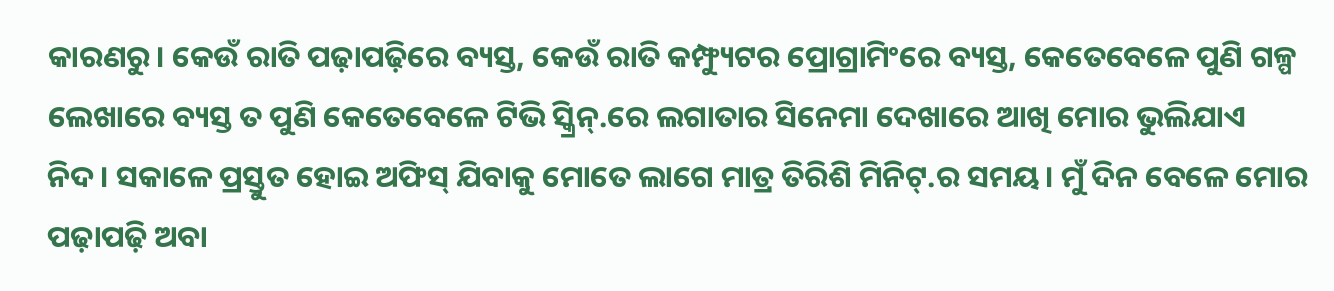କାରଣରୁ। କେଉଁ ରାତି ପଢ଼ାପଢ଼ିରେ ବ୍ୟସ୍ତ, କେଉଁ ରାତି କମ୍ଫ୍ୟୁଟର ପ୍ରୋଗ୍ରାମିଂରେ ବ୍ୟସ୍ତ, କେତେବେଳେ ପୁଣି ଗଳ୍ପ ଲେଖାରେ ବ୍ୟସ୍ତ ତ ପୁଣି କେତେବେଳେ ଟିଭି ସ୍କ୍ରିନ୍.ରେ ଲଗାତାର ସିନେମା ଦେଖାରେ ଆଖି ମୋର ଭୁଲିଯାଏ ନିଦ। ସକାଳେ ପ୍ରସ୍ତୁତ ହୋଇ ଅଫିସ୍ ଯିବାକୁ ମୋତେ ଲାଗେ ମାତ୍ର ତିରିଶି ମିନିଟ୍.ର ସମୟ। ମୁଁ ଦିନ ବେଳେ ମୋର ପଢ଼ାପଢ଼ି ଅବା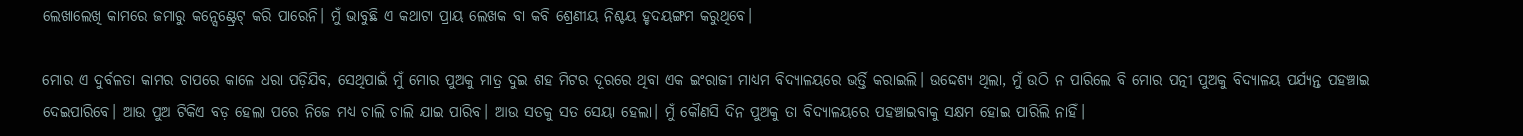ଲେଖାଲେଖି କାମରେ ଜମାରୁ କନ୍ସେଣ୍ଟ୍ରେଟ୍ କରି ପାରେନି। ମୁଁ ଭାବୁଛି ଏ କଥାଟା ପ୍ରାୟ ଲେଖକ ବା କବି ଶ୍ରେଣୀୟ ନିଶ୍ଚୟ ହୃଦୟଙ୍ଗମ କରୁଥିବେ।

ମୋର ଏ ଦୁର୍ବଳତା କାମର ଚାପରେ କାଳେ ଧରା ପଡ଼ିଯିବ, ସେଥିପାଇଁ ମୁଁ ମୋର ପୁଅକୁ ମାତ୍ର ଦୁଇ ଶହ ମିଟର ଦୂରରେ ଥିବା ଏକ ଇଂରାଜୀ ମାଧ୍ୟମ ବିଦ୍ୟାଳୟରେ ଭର୍ତ୍ତି କରାଇଲି। ଉଦ୍ଦେଶ୍ୟ ଥିଲା, ମୁଁ ଉଠି ନ ପାରିଲେ ବି ମୋର ପତ୍ନୀ ପୁଅକୁ ବିଦ୍ୟାଳୟ ପର୍ଯ୍ୟନ୍ତ ପହଞ୍ଚାଇ ଦେଇପାରିବେ। ଆଉ ପୁଅ ଟିକିଏ ବଡ଼ ହେଲା ପରେ ନିଜେ ମଧ୍ୟ ଚାଲି ଚାଲି ଯାଇ ପାରିବ। ଆଉ ସତକୁ ସତ ସେୟା ହେଲା। ମୁଁ କୌଣସି ଦିନ ପୁଅକୁ ତା ବିଦ୍ୟାଳୟରେ ପହଞ୍ଚାଇବାକୁ ସକ୍ଷମ ହୋଇ ପାରିଲି ନାହିଁ।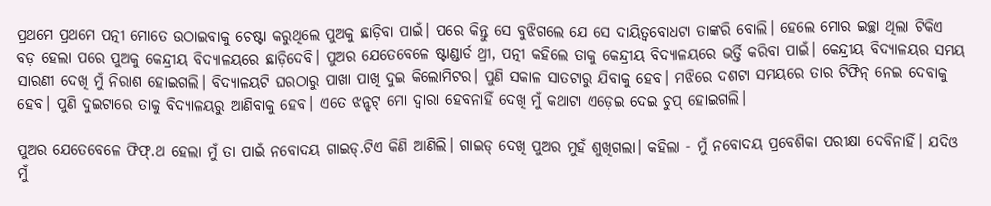ପ୍ରଥମେ ପ୍ରଥମେ ପତ୍ନୀ ମୋତେ ଉଠାଇବାକୁ ଚେଷ୍ଟା କରୁଥିଲେ ପୁଅକୁ ଛାଡ଼ିବା ପାଇଁ। ପରେ କିନ୍ତୁ ସେ ବୁଝିଗଲେ ଯେ ସେ ଦାୟିତ୍ୱବୋଧଟା ତାଙ୍କରି ବୋଲି। ହେଲେ ମୋର ଇଚ୍ଛା ଥିଲା ଟିକିଏ ବଡ଼ ହେଲା ପରେ ପୁଅକୁ କେନ୍ଦ୍ରୀୟ ବିଦ୍ୟାଳୟରେ ଛାଡ଼ିଦେବି। ପୁଅର ଯେତେବେଳେ ଷ୍ଟାଣ୍ଡାର୍ଡ ଥ୍ରୀ, ପତ୍ନୀ କହିଲେ ତାକୁ କେନ୍ଦ୍ରୀୟ ବିଦ୍ୟାଳୟରେ ଭର୍ତ୍ତି କରିବା ପାଇଁ। କେନ୍ଦ୍ରୀୟ ବିଦ୍ୟାଳୟର ସମୟ ସାରଣୀ ଦେଖି ମୁଁ ନିରାଶ ହୋଇଗଲି। ବିଦ୍ୟାଳୟଟି ଘରଠାରୁ ପାଖା ପାଖି ଦୁଇ କିଲୋମିଟର। ପୁଣି ସକାଳ ସାତଟାରୁ ଯିବାକୁ ହେବ। ମଝିରେ ଦଶଟା ସମୟରେ ତାର ଟିଫିନ୍ ନେଇ ଦେବାକୁ ହେବ। ପୁଣି ଦୁଇଟାରେ ତାକୁ ବିଦ୍ୟାଳୟରୁ ଆଣିବାକୁ ହେବ। ଏତେ ଝନ୍ଝଟ୍ ମୋ ଦ୍ୱାରା ହେବନାହିଁ ଦେଖି ମୁଁ କଥାଟା ଏଡ଼େଇ ଦେଇ ଚୁପ୍ ହୋଇଗଲି।

ପୁଅର ଯେତେବେଳେ ଫିଫ୍.ଥ ହେଲା ମୁଁ ତା ପାଇଁ ନବୋଦୟ ଗାଇଡ୍.ଟିଏ କିଣି ଆଣିଲି। ଗାଇଡ୍ ଦେଖି ପୁଅର ମୁହଁ ଶୁଖିଗଲା। କହିଲା - ମୁଁ ନବୋଦୟ ପ୍ରବେଶିକା ପରୀକ୍ଷା ଦେବିନାହିଁ। ଯଦିଓ ମୁଁ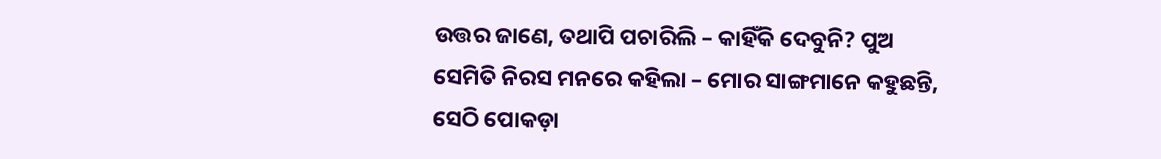ଉତ୍ତର ଜାଣେ, ତଥାପି ପଚାରିଲି – କାହିଁକି ଦେବୁନି? ପୁଅ ସେମିତି ନିରସ ମନରେ କହିଲା – ମୋର ସାଙ୍ଗମାନେ କହୁଛନ୍ତି, ସେଠି ପୋକଡ଼ା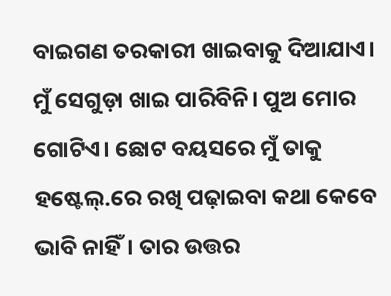ବାଇଗଣ ତରକାରୀ ଖାଇବାକୁ ଦିଆଯାଏ। ମୁଁ ସେଗୁଡ଼ା ଖାଇ ପାରିବିନି। ପୁଅ ମୋର ଗୋଟିଏ। ଛୋଟ ବୟସରେ ମୁଁ ତାକୁ ହଷ୍ଟେଲ୍.ରେ ରଖି ପଢ଼ାଇବା କଥା କେବେ ଭାବି ନାହିଁ। ତାର ଉତ୍ତର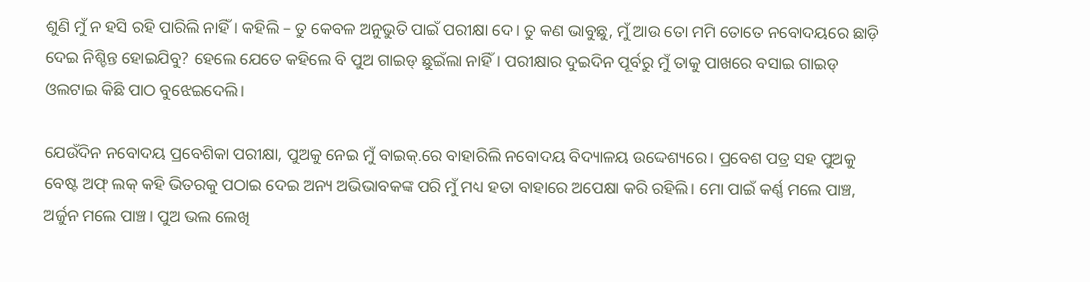ଶୁଣି ମୁଁ ନ ହସି ରହି ପାରିଲି ନାହିଁ। କହିଲି – ତୁ କେବଳ ଅନୁଭୁତି ପାଇଁ ପରୀକ୍ଷା ଦେ। ତୁ କଣ ଭାବୁଛୁ, ମୁଁ ଆଉ ତୋ ମମି ତୋତେ ନବୋଦୟରେ ଛାଡ଼ି ଦେଇ ନିଶ୍ଚିନ୍ତ ହୋଇଯିବୁ? ହେଲେ ଯେତେ କହିଲେ ବି ପୁଅ ଗାଇଡ୍ ଛୁଇଁଲା ନାହିଁ। ପରୀକ୍ଷାର ଦୁଇଦିନ ପୂର୍ବରୁ ମୁଁ ତାକୁ ପାଖରେ ବସାଇ ଗାଇଡ୍ ଓଲଟାଇ କିଛି ପାଠ ବୁଝେଇଦେଲି।

ଯେଉଁଦିନ ନବୋଦୟ ପ୍ରବେଶିକା ପରୀକ୍ଷା, ପୁଅକୁ ନେଇ ମୁଁ ବାଇକ୍.ରେ ବାହାରିଲି ନବୋଦୟ ବିଦ୍ୟାଳୟ ଉଦ୍ଦେଶ୍ୟରେ। ପ୍ରବେଶ ପତ୍ର ସହ ପୁଅକୁ ବେଷ୍ଟ ଅଫ୍ ଲକ୍ କହି ଭିତରକୁ ପଠାଇ ଦେଇ ଅନ୍ୟ ଅଭିଭାବକଙ୍କ ପରି ମୁଁ ମଧ୍ୟ ହତା ବାହାରେ ଅପେକ୍ଷା କରି ରହିଲି। ମୋ ପାଇଁ କର୍ଣ୍ଣ ମଲେ ପାଞ୍ଚ, ଅର୍ଜୁନ ମଲେ ପାଞ୍ଚ। ପୁଅ ଭଲ ଲେଖି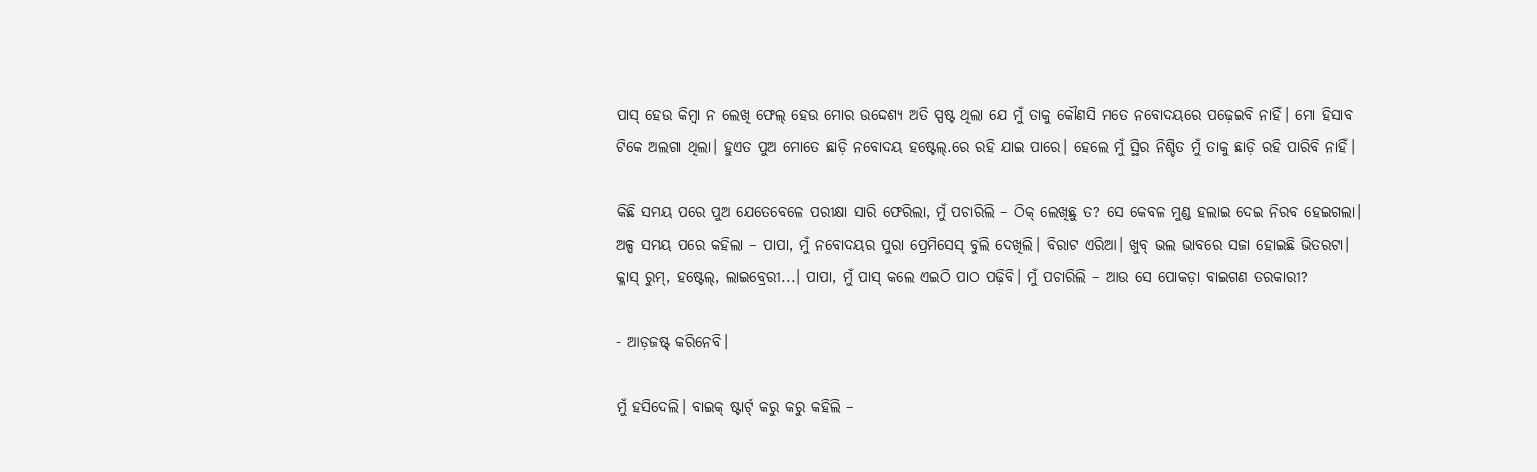ପାସ୍ ହେଉ କିମ୍ବା ନ ଲେଖି ଫେଲ୍ ହେଉ ମୋର ଉଦ୍ଦେଶ୍ୟ ଅତି ସ୍ପଷ୍ଟ ଥିଲା ଯେ ମୁଁ ତାକୁ କୌଣସି ମତେ ନବୋଦୟରେ ପଢ଼େଇବି ନାହିଁ। ମୋ ହିସାବ ଟିକେ ଅଲଗା ଥିଲା। ହୁଏତ ପୁଅ ମୋତେ ଛାଡ଼ି ନବୋଦୟ ହଷ୍ଟେଲ୍.ରେ ରହି ଯାଇ ପାରେ। ହେଲେ ମୁଁ ସ୍ଥିର ନିଶ୍ଚିତ ମୁଁ ତାକୁ ଛାଡ଼ି ରହି ପାରିବି ନାହିଁ।

କିଛି ସମୟ ପରେ ପୁଅ ଯେତେବେଳେ ପରୀକ୍ଷା ସାରି ଫେରିଲା, ମୁଁ ପଚାରିଲି – ଠିକ୍ ଲେଖିଛୁ ତ? ସେ କେବଳ ମୁଣ୍ଡ ହଲାଇ ଦେଇ ନିରବ ହେଇଗଲା। ଅଳ୍ପ ସମୟ ପରେ କହିଲା – ପାପା, ମୁଁ ନବୋଦୟର ପୁରା ପ୍ରେମିସେସ୍ ବୁଲି ଦେଖିଲି। ବିରାଟ ଏରିଆ। ଖୁବ୍ ଭଲ ଭାବରେ ସଜା ହୋଇଛି ଭିତରଟା। କ୍ଳାସ୍ ରୁମ୍, ହଷ୍ଟେଲ୍, ଲାଇବ୍ରେରୀ...। ପାପା, ମୁଁ ପାସ୍ କଲେ ଏଇଠି ପାଠ ପଢ଼ିବି। ମୁଁ ପଚାରିଲି – ଆଉ ସେ ପୋକଡ଼ା ବାଇଗଣ ତରକାରୀ?

- ଆଡ଼ଜଷ୍ଟ୍ କରିନେବି।

ମୁଁ ହସିଦେଲି। ବାଇକ୍ ଷ୍ଟାର୍ଟ୍ କରୁ କରୁ କହିଲି –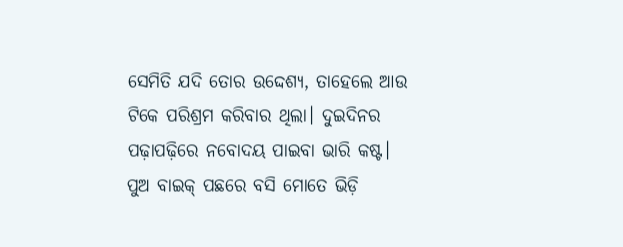ସେମିତି ଯଦି ତୋର ଉଦ୍ଦେଶ୍ୟ, ତାହେଲେ ଆଉ ଟିକେ ପରିଶ୍ରମ କରିବାର ଥିଲା। ଦୁଇଦିନର ପଢ଼ାପଢ଼ିରେ ନବୋଦୟ ପାଇବା ଭାରି କଷ୍ଟ। ପୁଅ ବାଇକ୍ ପଛରେ ବସି ମୋତେ ଭିଡ଼ି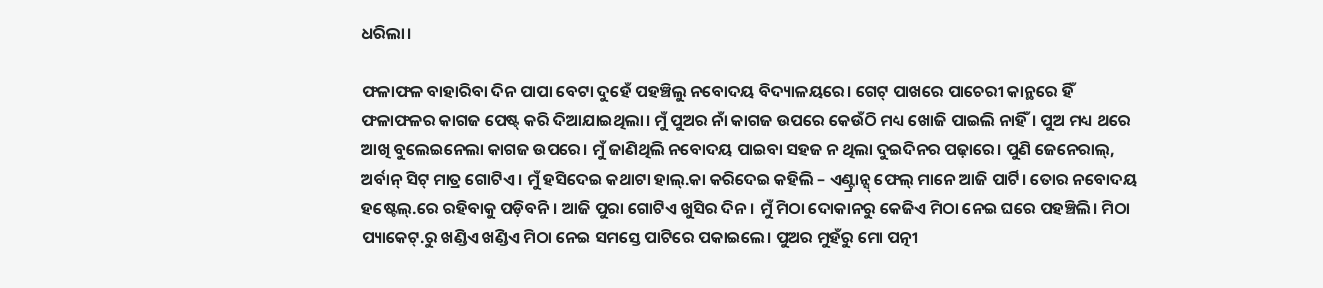ଧରିଲା।

ଫଳାଫଳ ବାହାରିବା ଦିନ ପାପା ବେଟା ଦୁହେଁ ପହଞ୍ଚିଲୁ ନବୋଦୟ ବିଦ୍ୟାଳୟରେ। ଗେଟ୍ ପାଖରେ ପାଚେରୀ କାନ୍ଥରେ ହିଁ ଫଳାଫଳର କାଗଜ ପେଷ୍ଟ୍ କରି ଦିଆଯାଇଥିଲା। ମୁଁ ପୁଅର ନାଁ କାଗଜ ଉପରେ କେଉଁଠି ମଧ୍ୟ ଖୋଜି ପାଇଲି ନାହିଁ। ପୁଅ ମଧ୍ୟ ଥରେ ଆଖି ବୁଲେଇନେଲା କାଗଜ ଉପରେ। ମୁଁ ଜାଣିଥିଲି ନବୋଦୟ ପାଇବା ସହଜ ନ ଥିଲା ଦୁଇଦିନର ପଢ଼ାରେ। ପୁଣି ଜେନେରାଲ୍, ଅର୍ବାନ୍ ସିଟ୍ ମାତ୍ର ଗୋଟିଏ। ମୁଁ ହସିଦେଇ କଥାଟା ହାଲ୍.କା କରିଦେଇ କହିଲି – ଏଣ୍ଟ୍ରାନ୍ସ୍ ଫେଲ୍ ମାନେ ଆଜି ପାର୍ଟି। ତୋର ନବୋଦୟ ହଷ୍ଟେଲ୍.ରେ ରହିବାକୁ ପଡ଼ିବନି। ଆଜି ପୁରା ଗୋଟିଏ ଖୁସିର ଦିନ। ମୁଁ ମିଠା ଦୋକାନରୁ କେଜିଏ ମିଠା ନେଇ ଘରେ ପହଞ୍ଚିଲି। ମିଠା ପ୍ୟାକେଟ୍.ରୁ ଖଣ୍ଡିଏ ଖଣ୍ଡିଏ ମିଠା ନେଇ ସମସ୍ତେ ପାଟିରେ ପକାଇଲେ। ପୁଅର ମୁହଁରୁ ମୋ ପତ୍ନୀ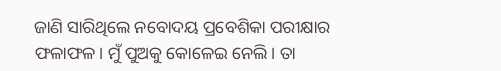ଜାଣି ସାରିଥିଲେ ନବୋଦୟ ପ୍ରବେଶିକା ପରୀକ୍ଷାର ଫଳାଫଳ। ମୁଁ ପୁଅକୁ କୋଳେଇ ନେଲି। ତା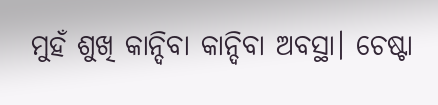ମୁହଁ ଶୁଖି କାନ୍ଦିବା କାନ୍ଦିବା ଅବସ୍ଥା। ଚେଷ୍ଟା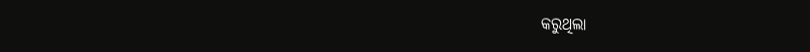କରୁଥିଲା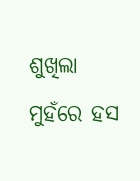ଶୁଖିଲା ମୁହଁରେ ହସ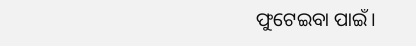ଫୁଟେଇବା ପାଇଁ।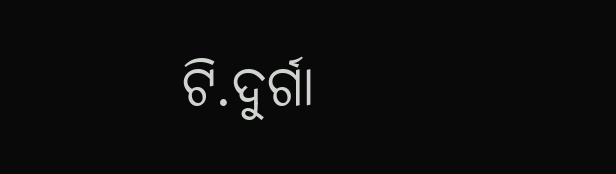ଟି.ଦୁର୍ଗା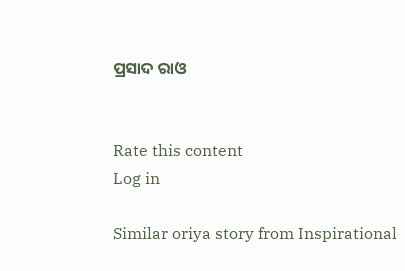ପ୍ରସାଦ ରାଓ


Rate this content
Log in

Similar oriya story from Inspirational